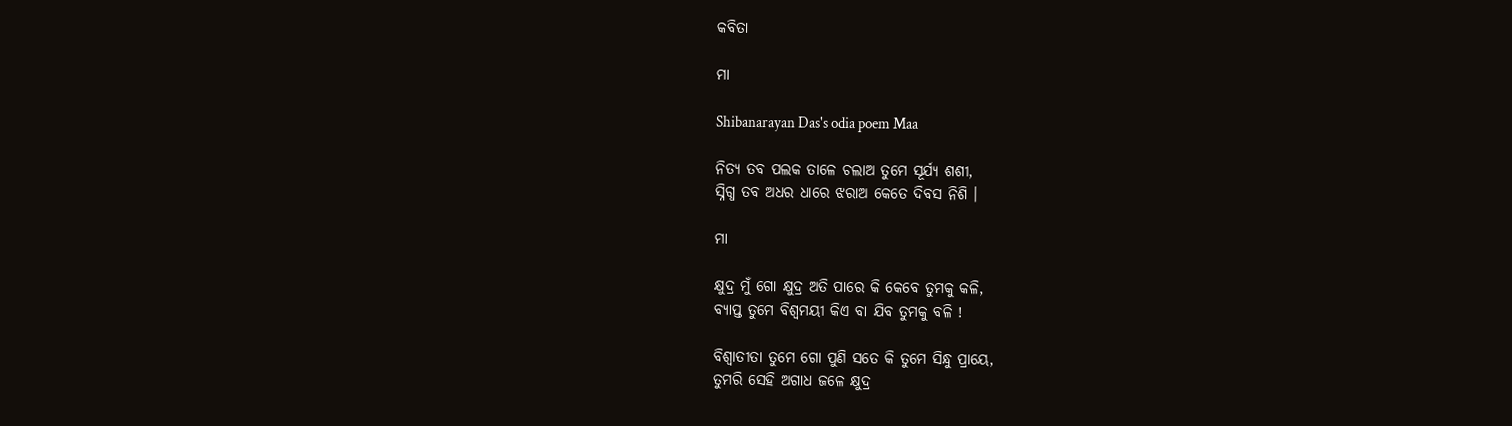କବିତା

ମା

Shibanarayan Das's odia poem Maa

ନିତ୍ୟ ତବ ପଲକ ତାଳେ ଚଲାଅ ତୁମେ ସୂର୍ଯ୍ୟ ଶଶୀ,
ସ୍ନିଗ୍ଧ ତବ ଅଧର ଧାରେ ଝରାଅ କେତେ ଦିବସ ନିଶି ।

ମା

କ୍ଷୁଦ୍ର ମୁଁ ଗୋ କ୍ଷୁଦ୍ର ଅତି ପାରେ କି କେବେ ତୁମକୁ କଳି,
ବ୍ୟାପ୍ତ ତୁମେ ବିଶ୍ୱମୟୀ କିଏ ବା ଯିବ ତୁମକୁ ବଳି !

ବିଶ୍ୱାତୀତା ତୁମେ ଗୋ ପୁଣି ସତେ କି ତୁମେ ସିନ୍ଧୁ ପ୍ରାୟେ,
ତୁମରି ସେହି ଅଗାଧ ଜଳେ କ୍ଷୁଦ୍ର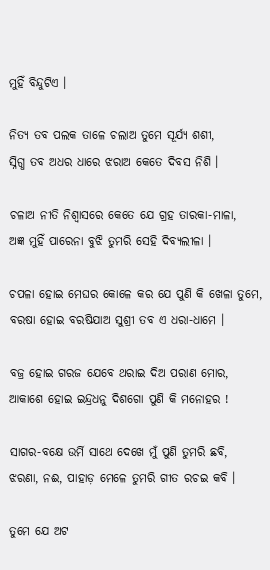ମୁହିଁ ବିନ୍ଦୁଟିଏ ।

ନିତ୍ୟ ତବ ପଲକ ତାଳେ ଚଲାଅ ତୁମେ ସୂର୍ଯ୍ୟ ଶଶୀ,
ସ୍ନିଗ୍ଧ ତବ ଅଧର ଧାରେ ଝରାଅ କେତେ ଦିବସ ନିଶି ।

ଚଳାଅ ନୀତି ନିଶ୍ୱାସରେ କେତେ ଯେ ଗ୍ରହ ତାରକା-ମାଳା,
ଅଜ୍ଞ ମୁହିଁ ପାରେନା ବୁଝି ତୁମରି ସେହି ଦିବ୍ୟଲୀଳା ।

ଚପଳା ହୋଇ ମେଘର କୋଳେ କର ଯେ ପୁଣି କି ଖେଳା ତୁମେ,
ବରଷା ହୋଇ ବରଷିଯାଅ ସୁଶ୍ରୀ ତବ ଏ ଧରା-ଧାମେ ।

ବଜ୍ର ହୋଇ ଗରଜ ଯେବେ ଥରାଇ ଦିଅ ପରାଣ ମୋର,
ଆକାଶେ ହୋଇ ଇନ୍ଦ୍ରଧନୁ ଦିଶଗୋ ପୁଣି କି ମନୋହର !

ସାଗର-ବକ୍ଷେ ଉର୍ମି ସାଥେ ଦେଖେ ମୁଁ ପୁଣି ତୁମରି ଛବି,
ଝରଣା, ନଈ, ପାହାଡ଼ ମେଳେ ତୁମରି ଗୀତ ରଚଇ କବି ।

ତୁମେ ଯେ ଅଟ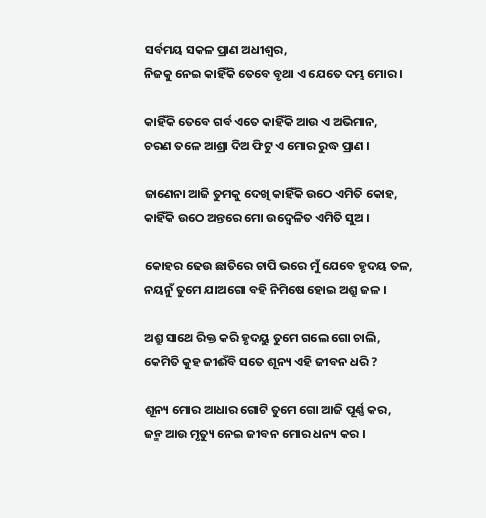ସର୍ବମୟ ସକଳ ପ୍ରାଣ ଅଧୀଶ୍ଵର,
ନିଜକୁ ନେଇ କାହିଁକି ତେବେ ବୃଥା ଏ ଯେତେ ଦମ୍ଭ ମୋର ।

କାହିଁକି ତେବେ ଗର୍ବ ଏତେ କାହିଁକି ଆଉ ଏ ଅଭିମାନ,
ଚରଣ ତଳେ ଆଶ୍ରା ଦିଅ ଫିଟୁ ଏ ମୋର ରୁଦ୍ଧ ପ୍ରାଣ ।

ଜାଣେନା ଆଜି ତୁମକୁ ଦେଖି କାହିଁକି ଉଠେ ଏମିତି କୋହ,
କାହିଁକି ଉଠେ ଅନ୍ତରେ ମୋ ଉଦ୍ବେଳିତ ଏମିତି ସୁଅ ।

କୋହର ଢେଉ ଛାତିରେ ଚାପି ଭରେ ମୁଁ ଯେବେ ହୃଦୟ ତଳ,
ନୟନୁଁ ତୁମେ ଯାଅଗୋ ବହି ନିମିଷେ ହୋଇ ଅଶ୍ରୁ ଜଳ ।

ଅଶ୍ରୁ ସାଥେ ରିକ୍ତ କରି ହୃଦୟୁ ତୁମେ ଗଲେ ଗୋ ଚାଲି,
କେମିତି କୁହ ଜୀଈଁବି ସତେ ଶୂନ୍ୟ ଏହି ଜୀବନ ଧରି ?

ଶୂନ୍ୟ ମୋର ଆଧାର ଗୋଟି ତୁମେ ଗୋ ଆଜି ପୂର୍ଣ୍ଣ କର,
ଜନ୍ମ ଆଉ ମୃତ୍ୟୁ ନେଇ ଜୀବନ ମୋର ଧନ୍ୟ କର ।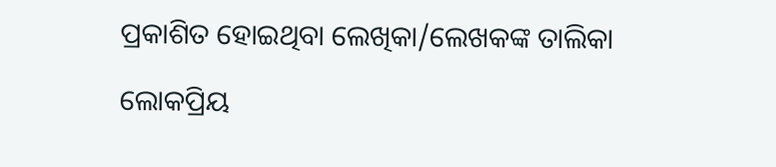ପ୍ରକାଶିତ ହୋଇଥିବା ଲେଖିକା/ଲେଖକଙ୍କ ତାଲିକା

ଲୋକପ୍ରିୟ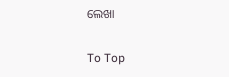ଲେଖା

To Top